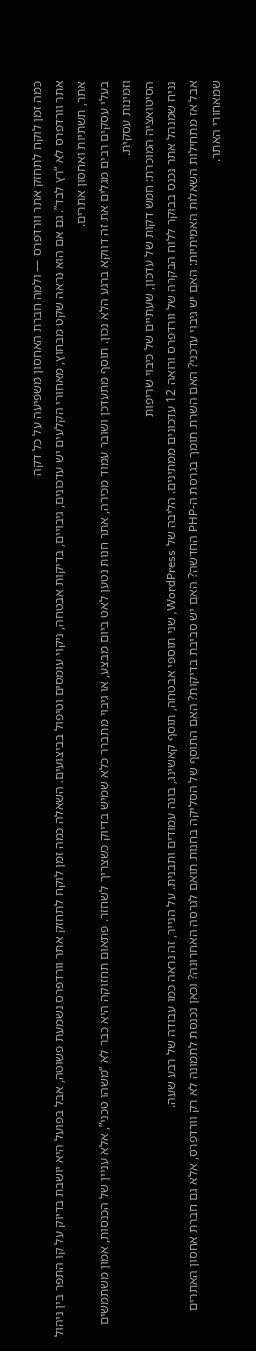כמה זמן לוקח לתחזק אתר וורדפרס — ולמה חברת האחסון משפיעה על כל דקה
אתר וורדפרס לא “רץ לבד”. גם אם הוא נראה שקט מבחוץ, מאחורי הקלעים יש עדכונים, גיבויים, בדיקות אבטחה, ניקוי עומסים וטיפול בביצועים. השאלה כמה זמן לוקח לתחזק אתר וורדפרס נשמעת פשוטה, אבל בפועל היא יושבת בדיוק על קו התפר בין ניהול אתר, תשתיות ואחסון אתרים.
בעלי עסקים רבים מגלים את זה דווקא ברגע הלא נכון. תוסף מתעדכן ושובר עמוד מכירה, אתר חנות נטען לאט ביום מבצע, או גיבוי מתברר כלא שמיש בדיוק כשצריך לשחזר. פתאום תחזוקה היא כבר לא “משהו טכני”, אלא עניין של הכנסות, אמון משתמשים וזמינות עסקית.
הסיטואציה המוכרת: חמש דקות של עדכון, שעתיים של כיבוי שריפות
נניח שמנהל אתר נכנס בבוקר ללוח הבקרה של וורדפרס ורואה 12 עדכונים ממתינים. הליבה של WordPress, שני תוספי אבטחה, תוסף קאשינג, בונה עמודים ותבנית. על הנייר, זה נראה כמו עבודה של רבע שעה.
אבל אז מתחילות השאלות האמיתיות: האם יש גיבוי עדכני? האם השרת תומך בגרסת ה-PHP החדשה? האם יש סביבת בדיקות? האם התוסף של הסליקה בחנות תואם לגרסה האחרונה? וכאן נכנסת לתמונה לא רק וורדפרס, אלא גם חברת אחסון האתרים שמאחורי האתר.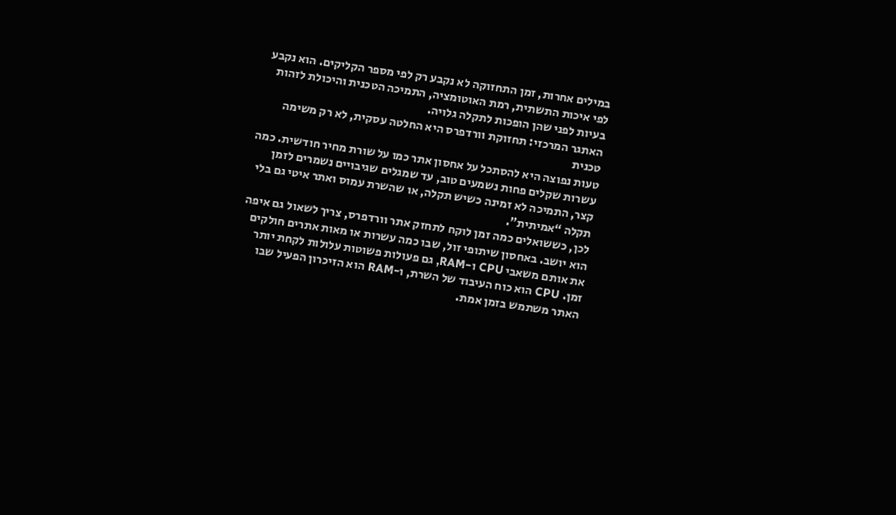במילים אחרות, זמן התחזוקה לא נקבע רק לפי מספר הקליקים. הוא נקבע לפי איכות התשתית, רמת האוטומציה, התמיכה הטכנית והיכולת לזהות בעיות לפני שהן הופכות לתקלה גלויה.
האתגר המרכזי: תחזוקת וורדפרס היא החלטה עסקית, לא רק משימה טכנית
טעות נפוצה היא להסתכל על אחסון אתר כמו על שורת מחיר חודשית. כמה עשרות שקלים פחות נשמעים טוב, עד שמגלים שגיבויים נשמרים לזמן קצר, התמיכה לא זמינה כשיש תקלה, או שהשרת עמוס ואתר איטי גם בלי תקלה “אמיתית”.
לכן, כששואלים כמה זמן לוקח לתחזק אתר וורדפרס, צריך לשאול גם איפה הוא יושב. באחסון שיתופי זול, שבו כמה עשרות או מאות אתרים חולקים את אותם משאבי CPU ו-RAM, גם פעולות פשוטות עלולות לקחת יותר זמן. CPU הוא כוח העיבוד של השרת, ו-RAM הוא הזיכרון הפעיל שבו האתר משתמש בזמן אמת.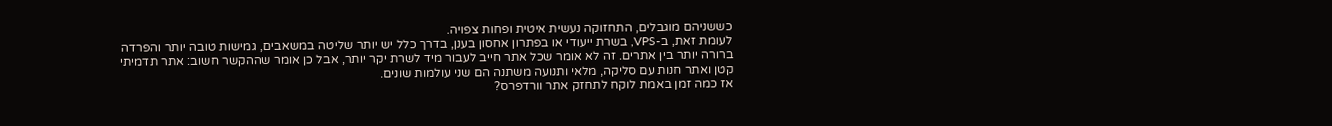כששניהם מוגבלים, התחזוקה נעשית איטית ופחות צפויה.
לעומת זאת, ב-VPS, בשרת ייעודי או בפתרון אחסון בענן, בדרך כלל יש יותר שליטה במשאבים, גמישות טובה יותר והפרדה ברורה יותר בין אתרים. זה לא אומר שכל אתר חייב לעבור מיד לשרת יקר יותר, אבל כן אומר שההקשר חשוב: אתר תדמיתי קטן ואתר חנות עם סליקה, מלאי ותנועה משתנה הם שני עולמות שונים.
אז כמה זמן באמת לוקח לתחזק אתר וורדפרס?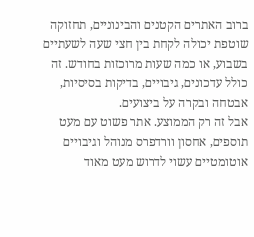ברוב האתרים הקטנים והבינוניים, תחזוקה שוטפת יכולה לקחת בין חצי שעה לשעתיים בשבוע, או כמה שעות מרוכזות בחודש. זה כולל עדכונים, גיבויים, בדיקות בסיסיות, אבטחה ובקרה על ביצועים.
אבל זה רק הממוצע. אתר פשוט עם מעט תוספים, אחסון וורדפרס מנוהל וגיבויים אוטומטיים עשוי לדרוש מעט מאוד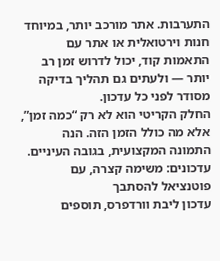התערבות. אתר מורכב יותר, במיוחד חנות וירטואלית או אתר עם התאמות קוד, יכול לדרוש זמן רב יותר — ולעתים גם תהליך בדיקה מסודר לפני כל עדכון.
החלק הקריטי הוא לא רק “כמה זמן”, אלא מה כולל הזמן הזה. הנה התמונה המקצועית, בגובה העיניים.
עדכונים: משימה קצרה, עם פוטנציאל להסתבך
עדכון ליבת וורדפרס, תוספים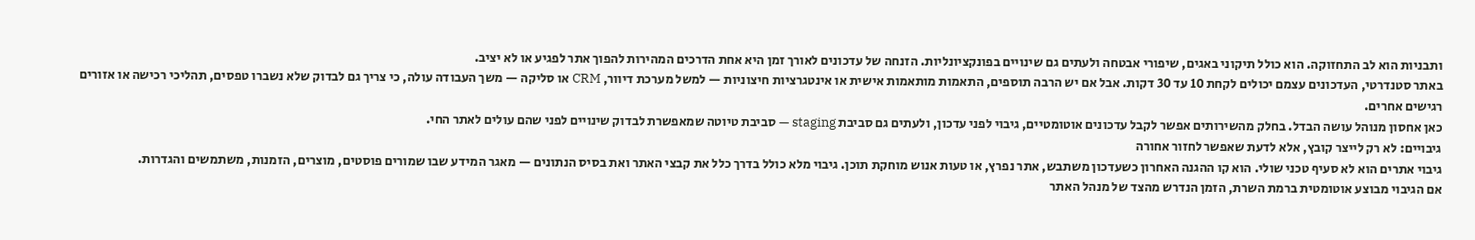ותבניות הוא לב התחזוקה. הוא כולל תיקוני באגים, שיפורי אבטחה ולעתים גם שינויים בפונקציונליות. הזנחה של עדכונים לאורך זמן היא אחת הדרכים המהירות להפוך אתר לפגיע או לא יציב.
באתר סטנדרטי, העדכונים עצמם יכולים לקחת 10 עד 30 דקות. אבל אם יש הרבה תוספים, התאמות מותאמות אישית או אינטגרציות חיצוניות — למשל מערכת דיוור, CRM או סליקה — משך העבודה עולה, כי צריך גם לבדוק שלא נשברו טפסים, תהליכי רכישה או אזורים רגישים אחרים.
כאן אחסון מנוהל עושה הבדל. בחלק מהשירותים אפשר לקבל עדכונים אוטומטיים, גיבוי לפני עדכון, ולעתים גם סביבת staging — סביבת טיוטה שמאפשרת לבדוק שינויים לפני שהם עולים לאתר החי.
גיבויים: לא רק לייצר קובץ, אלא לדעת שאפשר לחזור אחורה
גיבוי אתרים הוא לא סעיף טכני שולי. הוא קו ההגנה האחרון כשעדכון משתבש, אתר נפרץ, או טעות אנוש מוחקת תוכן. גיבוי מלא כולל בדרך כלל את קבצי האתר ואת בסיס הנתונים — מאגר המידע שבו שמורים פוסטים, מוצרים, הזמנות, משתמשים והגדרות.
אם הגיבוי מבוצע אוטומטית ברמת השרת, הזמן הנדרש מהצד של מנהל האתר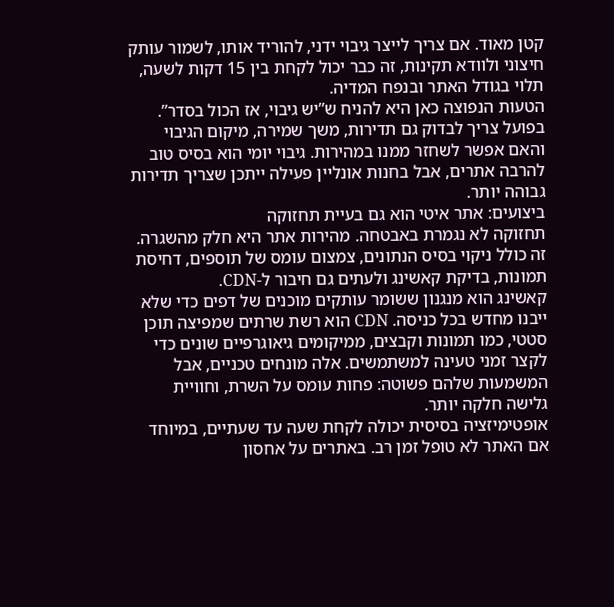קטן מאוד. אם צריך לייצר גיבוי ידני, להוריד אותו, לשמור עותק חיצוני ולוודא תקינות, זה כבר יכול לקחת בין 15 דקות לשעה, תלוי בגודל האתר ובנפח המדיה.
הטעות הנפוצה כאן היא להניח ש”יש גיבוי, אז הכול בסדר”. בפועל צריך לבדוק גם תדירות, משך שמירה, מיקום הגיבוי והאם אפשר לשחזר ממנו במהירות. גיבוי יומי הוא בסיס טוב להרבה אתרים, אבל בחנות אונליין פעילה ייתכן שצריך תדירות גבוהה יותר.
ביצועים: אתר איטי הוא גם בעיית תחזוקה
תחזוקה לא נגמרת באבטחה. מהירות אתר היא חלק מהשגרה. זה כולל ניקוי בסיס הנתונים, צמצום עומס של תוספים, דחיסת תמונות, בדיקת קאשינג ולעתים גם חיבור ל-CDN.
קאשינג הוא מנגנון ששומר עותקים מוכנים של דפים כדי שלא ייבנו מחדש בכל כניסה. CDN הוא רשת שרתים שמפיצה תוכן סטטי, כמו תמונות וקבצים, ממיקומים גיאוגרפיים שונים כדי לקצר זמני טעינה למשתמשים. אלה מונחים טכניים, אבל המשמעות שלהם פשוטה: פחות עומס על השרת, וחוויית גלישה חלקה יותר.
אופטימיזציה בסיסית יכולה לקחת שעה עד שעתיים, במיוחד אם האתר לא טופל זמן רב. באתרים על אחסון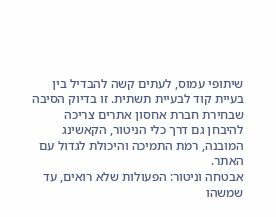שיתופי עמוס, לעתים קשה להבדיל בין בעיית קוד לבעיית תשתית. זו בדיוק הסיבה שבחירת חברת אחסון אתרים צריכה להיבחן גם דרך כלי הניטור, הקאשינג המובנה, רמת התמיכה והיכולת לגדול עם האתר.
אבטחה וניטור: הפעולות שלא רואים, עד שמשהו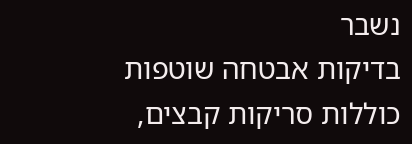נשבר
בדיקות אבטחה שוטפות כוללות סריקות קבצים,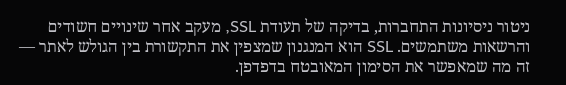ניטור ניסיונות התחברות, בדיקה של תעודת SSL, מעקב אחר שינויים חשודים והרשאות משתמשים. SSL הוא המנגנון שמצפין את התקשורת בין הגולש לאתר — זה מה שמאפשר את הסימון המאובטח בדפדפן.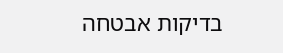בדיקות אבטחה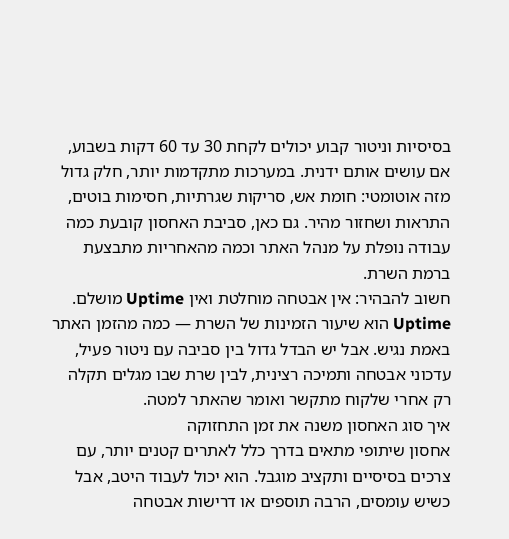בסיסיות וניטור קבוע יכולים לקחת 30 עד 60 דקות בשבוע, אם עושים אותם ידנית. במערכות מתקדמות יותר, חלק גדול מזה אוטומטי: חומת אש, סריקות שגרתיות, חסימות בוטים, התראות ושחזור מהיר. גם כאן, סביבת האחסון קובעת כמה עבודה נופלת על מנהל האתר וכמה מהאחריות מתבצעת ברמת השרת.
חשוב להבהיר: אין אבטחה מוחלטת ואין Uptime מושלם. Uptime הוא שיעור הזמינות של השרת — כמה מהזמן האתר באמת נגיש. אבל יש הבדל גדול בין סביבה עם ניטור פעיל, עדכוני אבטחה ותמיכה רצינית, לבין שרת שבו מגלים תקלה רק אחרי שלקוח מתקשר ואומר שהאתר למטה.
איך סוג האחסון משנה את זמן התחזוקה
אחסון שיתופי מתאים בדרך כלל לאתרים קטנים יותר, עם צרכים בסיסיים ותקציב מוגבל. הוא יכול לעבוד היטב, אבל כשיש עומסים, הרבה תוספים או דרישות אבטחה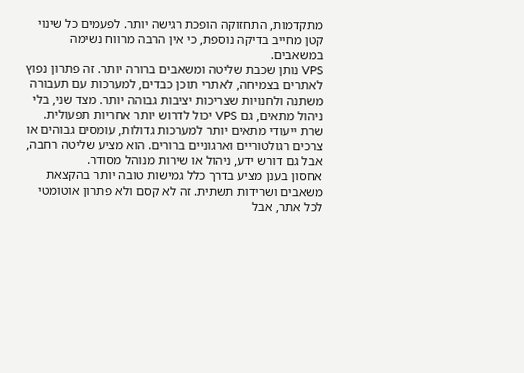מתקדמות, התחזוקה הופכת רגישה יותר. לפעמים כל שינוי קטן מחייב בדיקה נוספת, כי אין הרבה מרווח נשימה במשאבים.
VPS נותן שכבת שליטה ומשאבים ברורה יותר. זה פתרון נפוץ לאתרים בצמיחה, לאתרי תוכן כבדים, למערכות עם תעבורה משתנה ולחנויות שצריכות יציבות גבוהה יותר. מצד שני, בלי ניהול מתאים, גם VPS יכול לדרוש יותר אחריות תפעולית.
שרת ייעודי מתאים יותר למערכות גדולות, עומסים גבוהים או צרכים רגולטוריים וארגוניים ברורים. הוא מציע שליטה רחבה, אבל גם דורש ידע, ניהול או שירות מנוהל מסודר.
אחסון בענן מציע בדרך כלל גמישות טובה יותר בהקצאת משאבים ושרידות תשתית. זה לא קסם ולא פתרון אוטומטי לכל אתר, אבל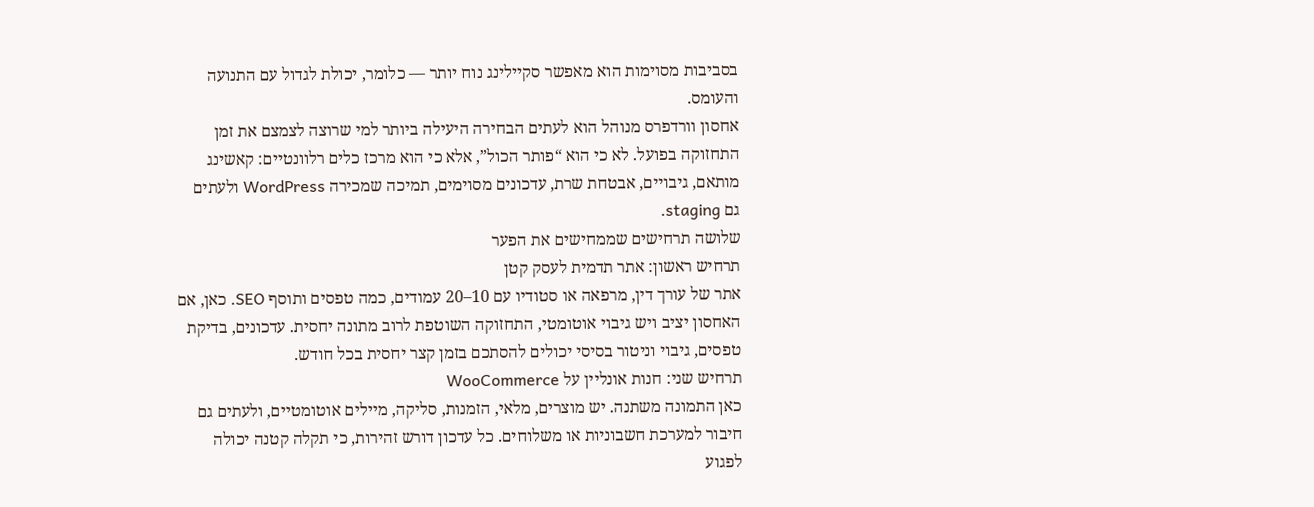בסביבות מסוימות הוא מאפשר סקיילינג נוח יותר — כלומר, יכולת לגדול עם התנועה והעומס.
אחסון וורדפרס מנוהל הוא לעתים הבחירה היעילה ביותר למי שרוצה לצמצם את זמן התחזוקה בפועל. לא כי הוא “פותר הכול”, אלא כי הוא מרכז כלים רלוונטיים: קאשינג מותאם, גיבויים, אבטחת שרת, עדכונים מסוימים, תמיכה שמכירה WordPress ולעתים גם staging.
שלושה תרחישים שממחישים את הפער
תרחיש ראשון: אתר תדמית לעסק קטן
אתר של עורך דין, מרפאה או סטודיו עם 10–20 עמודים, כמה טפסים ותוסף SEO. כאן, אם האחסון יציב ויש גיבוי אוטומטי, התחזוקה השוטפת לרוב מתונה יחסית. עדכונים, בדיקת טפסים, גיבוי וניטור בסיסי יכולים להסתכם בזמן קצר יחסית בכל חודש.
תרחיש שני: חנות אונליין על WooCommerce
כאן התמונה משתנה. יש מוצרים, מלאי, הזמנות, סליקה, מיילים אוטומטיים, ולעתים גם חיבור למערכת חשבוניות או משלוחים. כל עדכון דורש זהירות, כי תקלה קטנה יכולה לפגוע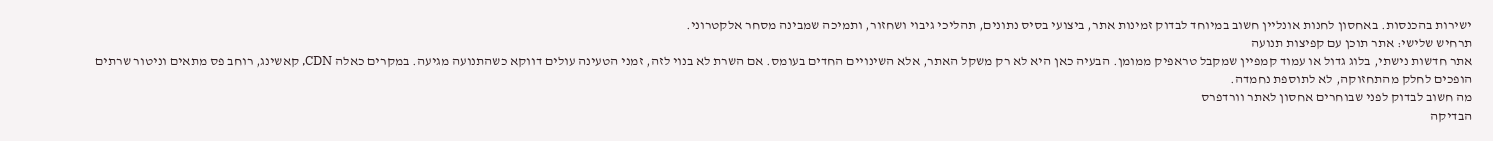ישירות בהכנסות. באחסון לחנות אונליין חשוב במיוחד לבדוק זמינות אתר, ביצועי בסיס נתונים, תהליכי גיבוי ושחזור, ותמיכה שמבינה מסחר אלקטרוני.
תרחיש שלישי: אתר תוכן עם קפיצות תנועה
אתר חדשות נישתי, בלוג גדול או עמוד קמפיין שמקבל טראפיק ממומן. הבעיה כאן היא לא רק משקל האתר, אלא השינויים החדים בעומס. אם השרת לא בנוי לזה, זמני הטעינה עולים דווקא כשהתנועה מגיעה. במקרים כאלה CDN, קאשינג, רוחב פס מתאים וניטור שרתים הופכים לחלק מהתחזוקה, לא לתוספת נחמדה.
מה חשוב לבדוק לפני שבוחרים אחסון לאתר וורדפרס
הבדיקה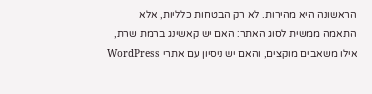הראשונה היא מהירות. לא רק הבטחות כלליות, אלא התאמה ממשית לסוג האתר: האם יש קאשינג ברמת שרת, אילו משאבים מוקצים, והאם יש ניסיון עם אתרי WordPress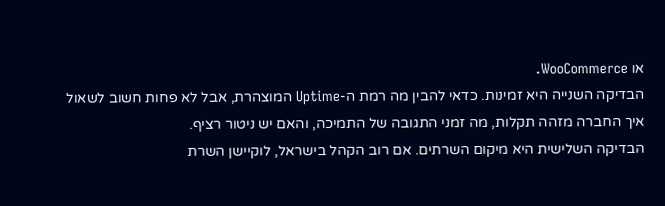או WooCommerce.
הבדיקה השנייה היא זמינות. כדאי להבין מה רמת ה-Uptime המוצהרת, אבל לא פחות חשוב לשאול איך החברה מזהה תקלות, מה זמני התגובה של התמיכה, והאם יש ניטור רציף.
הבדיקה השלישית היא מיקום השרתים. אם רוב הקהל בישראל, לוקיישן השרת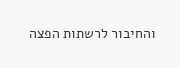והחיבור לרשתות הפצה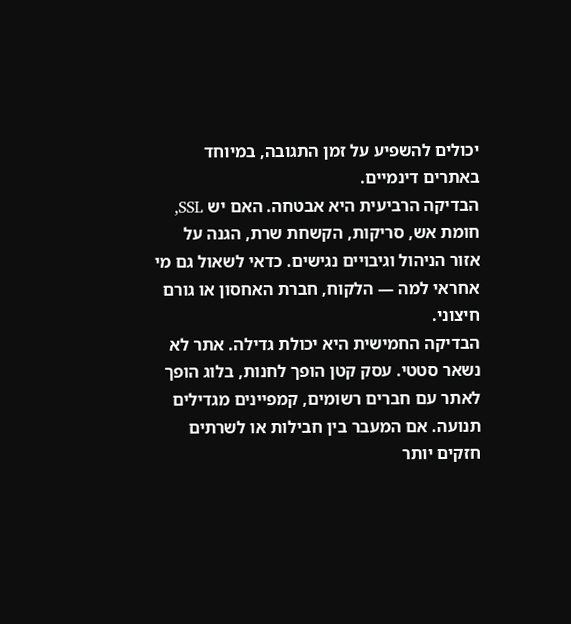יכולים להשפיע על זמן התגובה, במיוחד באתרים דינמיים.
הבדיקה הרביעית היא אבטחה. האם יש SSL, חומת אש, סריקות, הקשחת שרת, הגנה על אזור הניהול וגיבויים נגישים. כדאי לשאול גם מי אחראי למה — הלקוח, חברת האחסון או גורם חיצוני.
הבדיקה החמישית היא יכולת גדילה. אתר לא נשאר סטטי. עסק קטן הופך לחנות, בלוג הופך לאתר עם חברים רשומים, קמפיינים מגדילים תנועה. אם המעבר בין חבילות או לשרתים חזקים יותר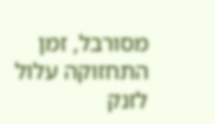מסורבל, זמן התחזוקה עלול לזנק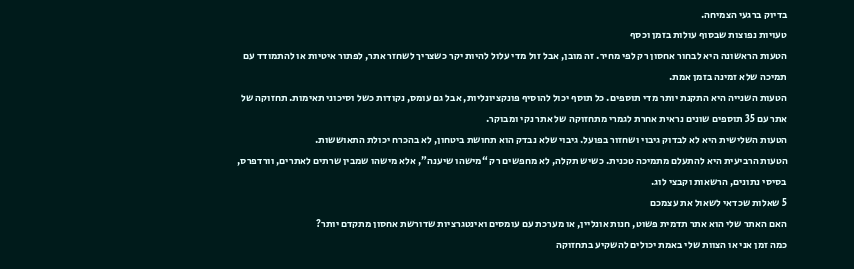בדיוק ברגעי הצמיחה.
טעויות נפוצות שבסוף עולות בזמן וכסף
הטעות הראשונה היא לבחור אחסון רק לפי מחיר. זה מובן, אבל זול מדי עלול להיות יקר כשצריך לשחזר אתר, לפתור איטיות או להתמודד עם תמיכה שלא זמינה בזמן אמת.
הטעות השנייה היא התקנת יותר מדי תוספים. כל תוסף יכול להוסיף פונקציונליות, אבל גם עומס, נקודות כשל וסיכוני תאימות. תחזוקה של אתר עם 35 תוספים שונים נראית אחרת לגמרי מתחזוקה של אתר נקי ומבוקר.
הטעות השלישית היא לא לבדוק גיבוי ושחזור בפועל. גיבוי שלא נבדק הוא תחושת ביטחון, לא בהכרח יכולת התאוששות.
הטעות הרביעית היא להתעלם מתמיכה טכנית. כשיש תקלה, לא מחפשים רק “מישהו שיענה”, אלא מישהו שמבין שרתים לאתרים, וורדפרס, בסיסי נתונים, הרשאות וקבצי לוג.
5 שאלות שכדאי לשאול את עצמכם
האם האתר שלי הוא אתר תדמית פשוט, חנות אונליין, או מערכת עם עומסים ואינטגרציות שדורשת אחסון מתקדם יותר?
כמה זמן אני או הצוות שלי באמת יכולים להשקיע בתחזוקה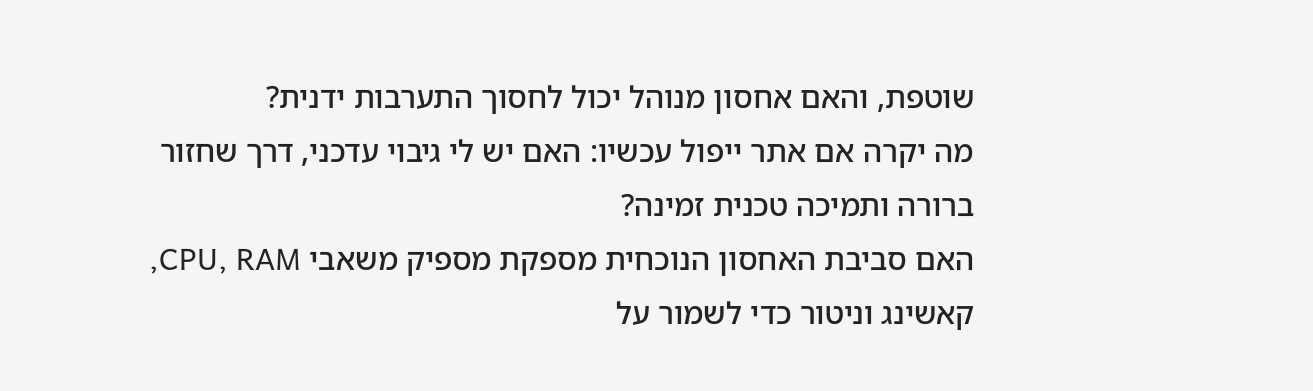שוטפת, והאם אחסון מנוהל יכול לחסוך התערבות ידנית?
מה יקרה אם אתר ייפול עכשיו: האם יש לי גיבוי עדכני, דרך שחזור ברורה ותמיכה טכנית זמינה?
האם סביבת האחסון הנוכחית מספקת מספיק משאבי CPU, RAM, קאשינג וניטור כדי לשמור על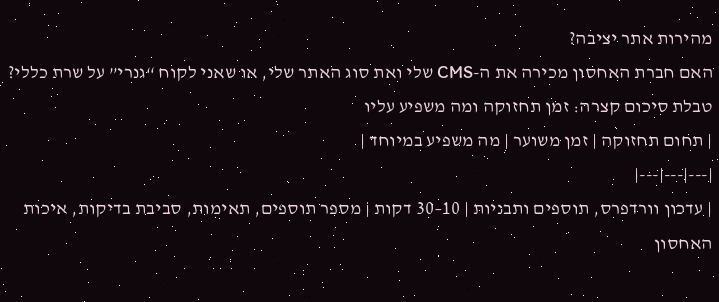מהירות אתר יציבה?
האם חברת האחסון מכירה את ה-CMS שלי ואת סוג האתר שלי, או שאני לקוח “גנרי” על שרת כללי?
טבלת סיכום קצרה: זמן תחזוקה ומה משפיע עליו
| תחום תחזוקה | זמן משוער | מה משפיע במיוחד |
|---|---|---|
| עדכון וורדפרס, תוספים ותבניות | 10–30 דקות | מספר תוספים, תאימות, סביבת בדיקות, איכות האחסון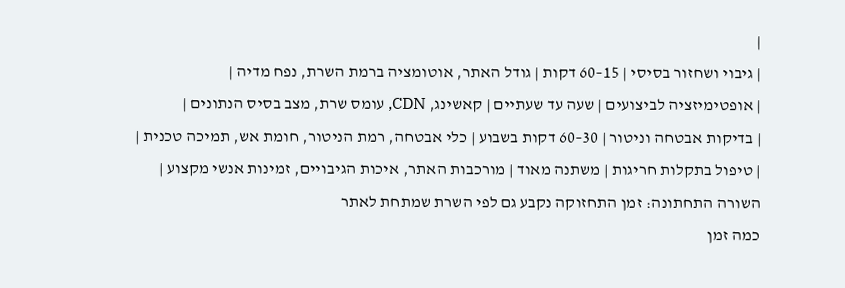|
| גיבוי ושחזור בסיסי | 15–60 דקות | גודל האתר, אוטומציה ברמת השרת, נפח מדיה |
| אופטימיזציה לביצועים | שעה עד שעתיים | קאשינג, CDN, עומס שרת, מצב בסיס הנתונים |
| בדיקות אבטחה וניטור | 30–60 דקות בשבוע | כלי אבטחה, רמת הניטור, חומת אש, תמיכה טכנית |
| טיפול בתקלות חריגות | משתנה מאוד | מורכבות האתר, איכות הגיבויים, זמינות אנשי מקצוע |
השורה התחתונה: זמן התחזוקה נקבע גם לפי השרת שמתחת לאתר
כמה זמן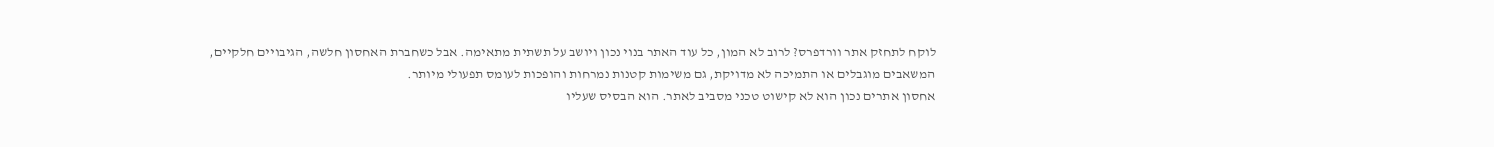לוקח לתחזק אתר וורדפרס? לרוב לא המון, כל עוד האתר בנוי נכון ויושב על תשתית מתאימה. אבל כשחברת האחסון חלשה, הגיבויים חלקיים, המשאבים מוגבלים או התמיכה לא מדויקת, גם משימות קטנות נמרחות והופכות לעומס תפעולי מיותר.
אחסון אתרים נכון הוא לא קישוט טכני מסביב לאתר. הוא הבסיס שעליו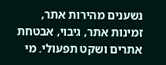נשענים מהירות אתר, זמינות אתר, גיבוי, אבטחת אתרים ושקט תפעולי. מי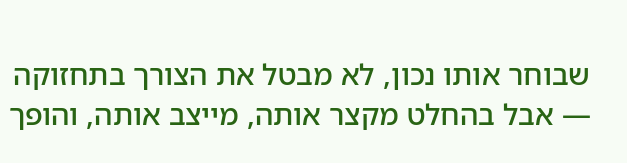שבוחר אותו נכון, לא מבטל את הצורך בתחזוקה — אבל בהחלט מקצר אותה, מייצב אותה, והופך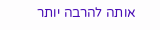אותה להרבה יותר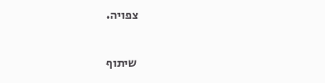צפויה.

שיתוף